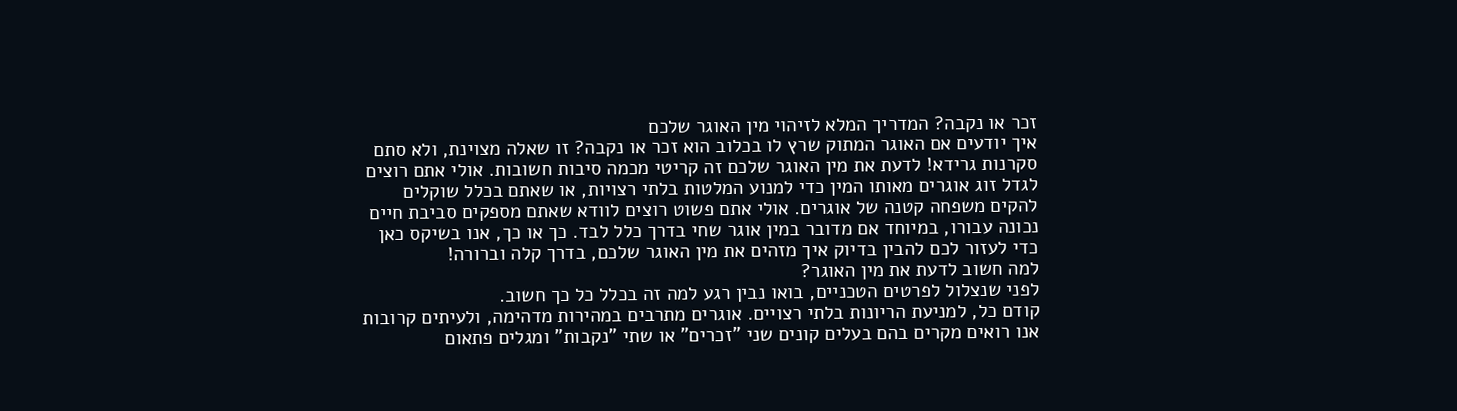זכר או נקבה? המדריך המלא לזיהוי מין האוגר שלכם
איך יודעים אם האוגר המתוק שרץ לו בכלוב הוא זכר או נקבה? זו שאלה מצוינת, ולא סתם סקרנות גרידא! לדעת את מין האוגר שלכם זה קריטי מכמה סיבות חשובות. אולי אתם רוצים לגדל זוג אוגרים מאותו המין כדי למנוע המלטות בלתי רצויות, או שאתם בכלל שוקלים להקים משפחה קטנה של אוגרים. אולי אתם פשוט רוצים לוודא שאתם מספקים סביבת חיים נכונה עבורו, במיוחד אם מדובר במין אוגר שחי בדרך כלל לבד. כך או כך, אנו בשיקס כאן כדי לעזור לכם להבין בדיוק איך מזהים את מין האוגר שלכם, בדרך קלה וברורה!
למה חשוב לדעת את מין האוגר?
לפני שנצלול לפרטים הטכניים, בואו נבין רגע למה זה בכלל כל כך חשוב.
קודם כל, למניעת הריונות בלתי רצויים. אוגרים מתרבים במהירות מדהימה, ולעיתים קרובות אנו רואים מקרים בהם בעלים קונים שני "זכרים" או שתי "נקבות" ומגלים פתאום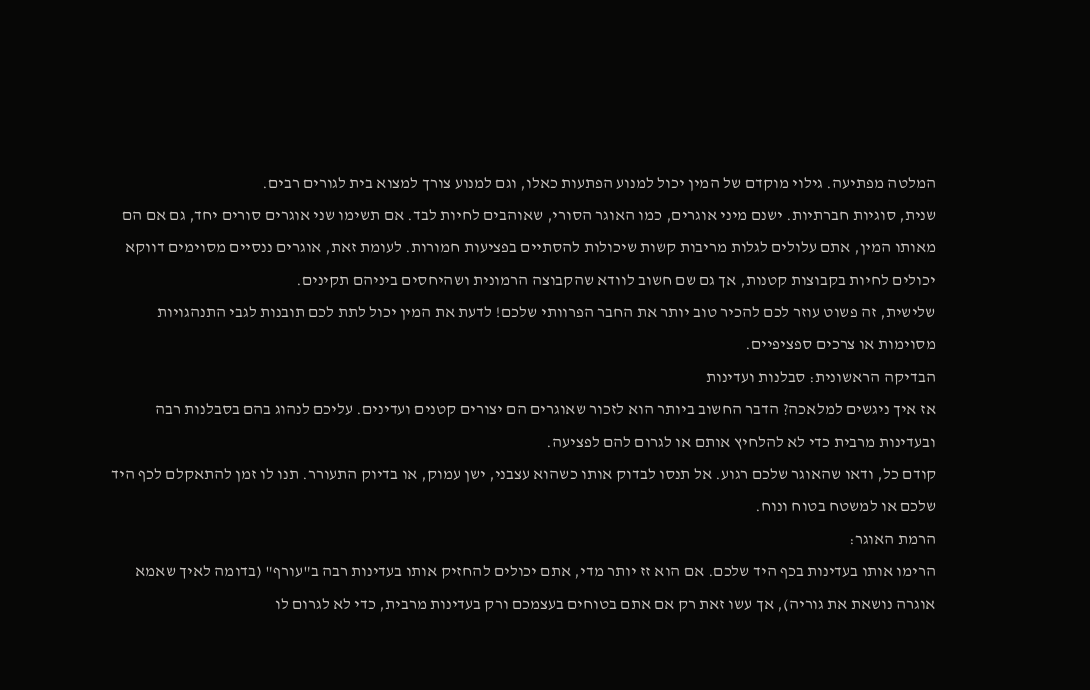המלטה מפתיעה. גילוי מוקדם של המין יכול למנוע הפתעות כאלו, וגם למנוע צורך למצוא בית לגורים רבים.
שנית, סוגיות חברתיות. ישנם מיני אוגרים, כמו האוגר הסורי, שאוהבים לחיות לבד. אם תשימו שני אוגרים סורים יחד, גם אם הם מאותו המין, אתם עלולים לגלות מריבות קשות שיכולות להסתיים בפציעות חמורות. לעומת זאת, אוגרים ננסיים מסוימים דווקא יכולים לחיות בקבוצות קטנות, אך גם שם חשוב לוודא שהקבוצה הרמונית ושהיחסים ביניהם תקינים.
שלישית, זה פשוט עוזר לכם להכיר טוב יותר את החבר הפרוותי שלכם! לדעת את המין יכול לתת לכם תובנות לגבי התנהגויות מסוימות או צרכים ספציפיים.
הבדיקה הראשונית: סבלנות ועדינות
אז איך ניגשים למלאכה? הדבר החשוב ביותר הוא לזכור שאוגרים הם יצורים קטנים ועדינים. עליכם לנהוג בהם בסבלנות רבה ובעדינות מרבית כדי לא להלחיץ אותם או לגרום להם לפציעה.
קודם כל, ודאו שהאוגר שלכם רגוע. אל תנסו לבדוק אותו כשהוא עצבני, ישן עמוק, או בדיוק התעורר. תנו לו זמן להתאקלם לכף היד שלכם או למשטח בטוח ונוח.
הרמת האוגר:
הרימו אותו בעדינות בכף היד שלכם. אם הוא זז יותר מדי, אתם יכולים להחזיק אותו בעדינות רבה ב"עורף" (בדומה לאיך שאמא אוגרה נושאת את גוריה), אך עשו זאת רק אם אתם בטוחים בעצמכם ורק בעדינות מרבית, כדי לא לגרום לו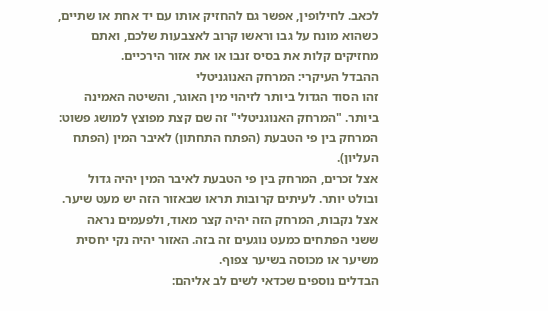לכאב. לחילופין, אפשר גם להחזיק אותו עם יד אחת או שתיים, כשהוא מונח על גבו וראשו קרוב לאצבעות שלכם, ואתם מחזיקים קלות את בסיס זנבו או את אזור הירכיים.
ההבדל העיקרי: המרחק האנוגניטלי
זהו הסוד הגדול ביותר לזיהוי מין האוגר, והשיטה האמינה ביותר. "המרחק האנוגניטלי" זה שם קצת מפוצץ למושג פשוט: המרחק בין פי הטבעת (הפתח התחתון) לאיבר המין (הפתח העליון).
אצל זכרים, המרחק בין פי הטבעת לאיבר המין יהיה גדול ובולט יותר. לעיתים קרובות תראו שבאזור הזה יש מעט שיער.
אצל נקבות, המרחק הזה יהיה קצר מאוד, ולפעמים נראה ששני הפתחים כמעט נוגעים זה בזה. האזור יהיה נקי יחסית משיער או מכוסה בשיער צפוף.
הבדלים נוספים שכדאי לשים לב אליהם: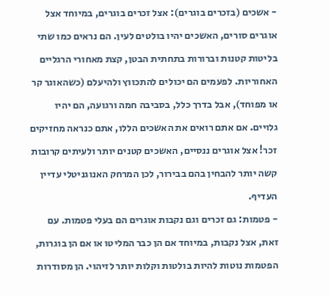- אשכים (בזכרים בוגרים): אצל זכרים בוגרים, במיוחד אצל אוגרים סורים, האשכים יהיו בולטים לעין. הם נראים כמו שתי בליטות קטנות וברורות בתחתית הבטן, קצת מאחורי הרגליים האחוריות. לפעמים הם יכולים להתכווץ ולהיעלם (כשהאוגר קר או מפוחד), אבל בדרך כלל, בסביבה חמה ורגועה, הם יהיו גלויים. אם אתם רואים את האשכים הללו, אתם כנראה מחזיקים זכר! אצל אוגרים ננסיים, האשכים קטנים יותר ולעיתים קרובות קשה יותר להבחין בהם בבירור, לכן המרחק האנוגניטלי עדיין העדיף.
- פטמות: גם זכרים וגם נקבות אוגרים הם בעלי פטמות. עם זאת, אצל נקבות, במיוחד אם הן כבר המליטו או אם הן בוגרות, הפטמות נוטות להיות בולטות וקלות יותר לזיהוי. הן מסודרות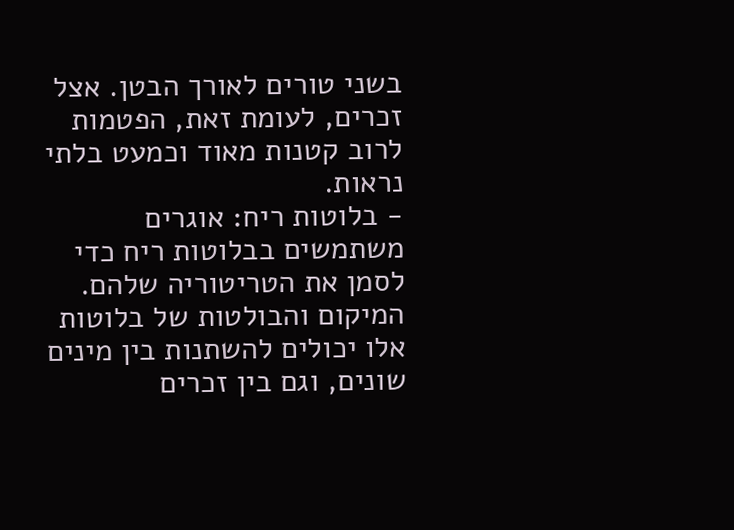בשני טורים לאורך הבטן. אצל זכרים, לעומת זאת, הפטמות לרוב קטנות מאוד וכמעט בלתי נראות.
- בלוטות ריח: אוגרים משתמשים בבלוטות ריח כדי לסמן את הטריטוריה שלהם. המיקום והבולטות של בלוטות אלו יכולים להשתנות בין מינים שונים, וגם בין זכרים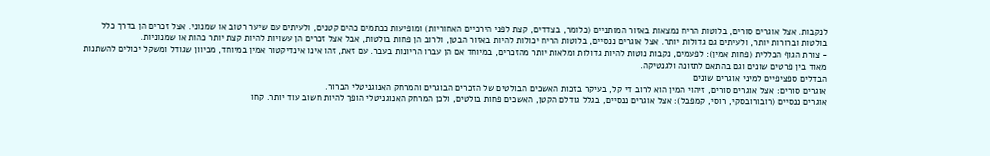לנקבות. אצל אוגרים סורים, בלוטות הריח נמצאות באזור המותניים (כלומר, בצדדים, קצת לפני הירכיים האחוריות) ומופיעות ככתמים כהים קטנים, ולעיתים עם שיער רטוב או שמנוני. אצל זכרים הן בדרך כלל בולטות וברורות יותר, ולעיתים גם גדולות יותר. אצל אוגרים ננסיים, בלוטות הריח יכולות להיות באזור הבטן, ולרוב הן פחות בולטות, אבל אצל זכרים הן עשויות להיות קצת יותר כהות או שמנוניות.
- צורת הגוף הכללית (פחות אמין): לפעמים, נקבות נוטות להיות גדולות ומלאות יותר מהזכרים, במיוחד אם הן עברו הריונות בעבר. עם זאת, זהו אינו אינדיקטור אמין במיוחד, מכיוון שגודל ומשקל יכולים להשתנות מאוד בין פרטים שונים וגם בהתאם לתזונה ולגנטיקה.
הבדלים ספציפיים למיני אוגרים שונים
אוגרים סורים: אצל אוגרים סורים, זיהוי המין הוא לרוב די קל, בעיקר בזכות האשכים הבולטים של הזכרים הבוגרים והמרחק האנוגניטלי הברור.
אוגרים ננסיים (רובורובסקי, רוסי, קמפבל): אצל אוגרים ננסיים, בגלל גודלם הקטן, האשכים פחות בולטים, ולכן המרחק האנוגניטלי הופך להיות חשוב עוד יותר. קחו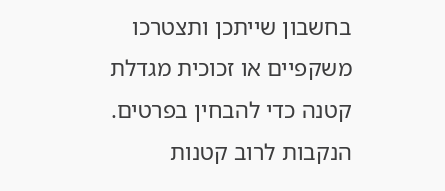בחשבון שייתכן ותצטרכו משקפיים או זכוכית מגדלת קטנה כדי להבחין בפרטים. הנקבות לרוב קטנות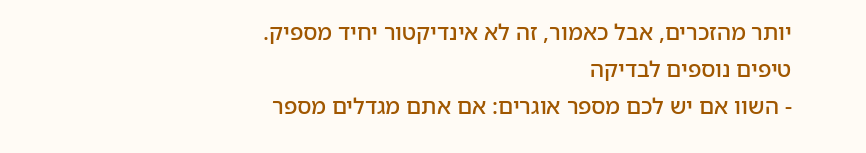יותר מהזכרים, אבל כאמור, זה לא אינדיקטור יחיד מספיק.
טיפים נוספים לבדיקה
- השוו אם יש לכם מספר אוגרים: אם אתם מגדלים מספר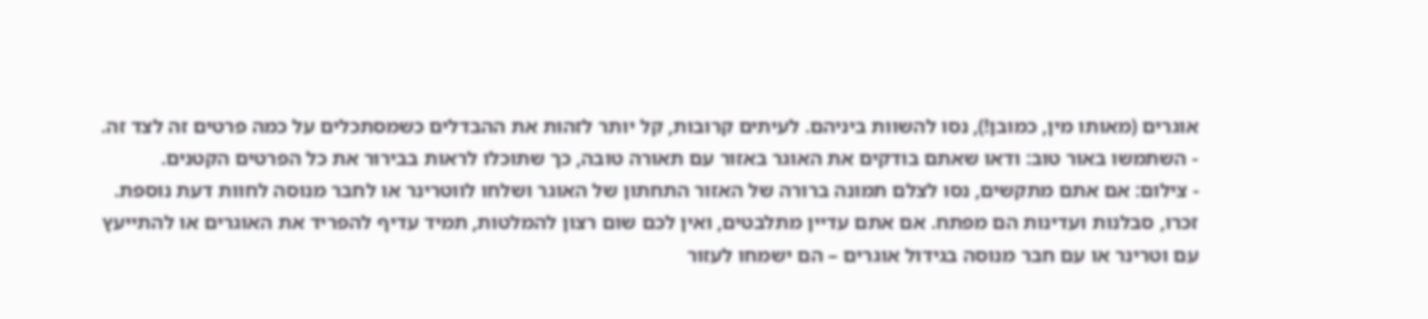אוגרים (מאותו מין, כמובן!), נסו להשוות ביניהם. לעיתים קרובות, קל יותר לזהות את ההבדלים כשמסתכלים על כמה פרטים זה לצד זה.
- השתמשו באור טוב: ודאו שאתם בודקים את האוגר באזור עם תאורה טובה, כך שתוכלו לראות בבירור את כל הפרטים הקטנים.
- צילום: אם אתם מתקשים, נסו לצלם תמונה ברורה של האזור התחתון של האוגר ושלחו לווטרינר או לחבר מנוסה לחוות דעת נוספת.
זכרו, סבלנות ועדינות הם מפתח. אם אתם עדיין מתלבטים, ואין לכם שום רצון להמלטות, תמיד עדיף להפריד את האוגרים או להתייעץ עם וטרינר או עם חבר מנוסה בגידול אוגרים – הם ישמחו לעזור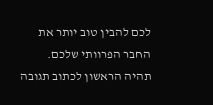לכם להבין טוב יותר את החבר הפרוותי שלכם.
תהיה הראשון לכתוב תגובה